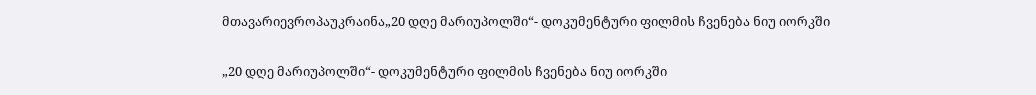მთავარიევროპაუკრაინა„20 დღე მარიუპოლში“- დოკუმენტური ფილმის ჩვენება ნიუ იორკში

„20 დღე მარიუპოლში“- დოკუმენტური ფილმის ჩვენება ნიუ იორკში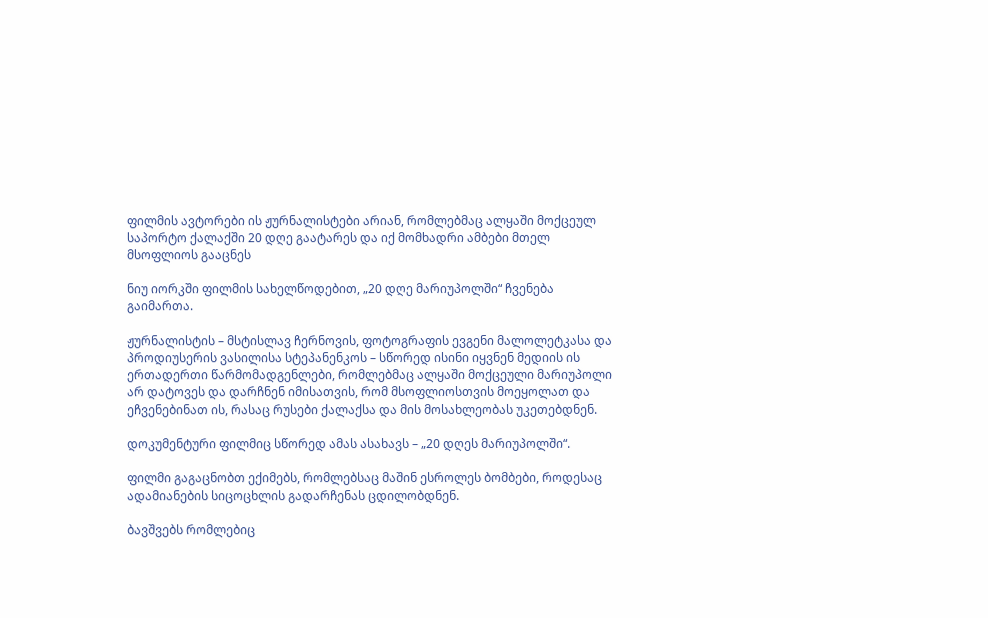ფილმის ავტორები ის ჟურნალისტები არიან, რომლებმაც ალყაში მოქცეულ საპორტო ქალაქში 20 დღე გაატარეს და იქ მომხადრი ამბები მთელ მსოფლიოს გააცნეს

ნიუ იორკში ფილმის სახელწოდებით, „20 დღე მარიუპოლში“ ჩვენება გაიმართა.

ჟურნალისტის – მსტისლავ ჩერნოვის, ფოტოგრაფის ევგენი მალოლეტკასა და პროდიუსერის ვასილისა სტეპანენკოს – სწორედ ისინი იყვნენ მედიის ის ერთადერთი წარმომადგენლები, რომლებმაც ალყაში მოქცეული მარიუპოლი არ დატოვეს და დარჩნენ იმისათვის, რომ მსოფლიოსთვის მოეყოლათ და ეჩვენებინათ ის, რასაც რუსები ქალაქსა და მის მოსახლეობას უკეთებდნენ.

დოკუმენტური ფილმიც სწორედ ამას ასახავს – „20 დღეს მარიუპოლში“.

ფილმი გაგაცნობთ ექიმებს, რომლებსაც მაშინ ესროლეს ბომბები, როდესაც ადამიანების სიცოცხლის გადარჩენას ცდილობდნენ.

ბავშვებს რომლებიც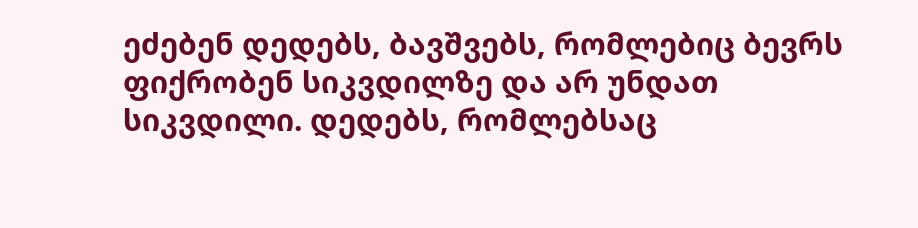ეძებენ დედებს, ბავშვებს, რომლებიც ბევრს ფიქრობენ სიკვდილზე და არ უნდათ სიკვდილი. დედებს, რომლებსაც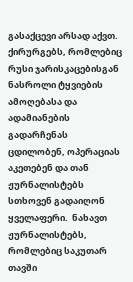გასაქცევი არსად აქვთ. ქირურგებს, რომლებიც რუსი ჯარისკაცებისგან ნასროლი ტყვიების ამოღებასა და ადამიანების გადარჩენას ცდილობენ, ოპერაციას აკეთებენ და თან ჟურნალისტებს სთხოვენ გადაიღონ ყველაფერი.  ნახავთ ჟურნალისტებს, რომლებიც საკუთარ თავში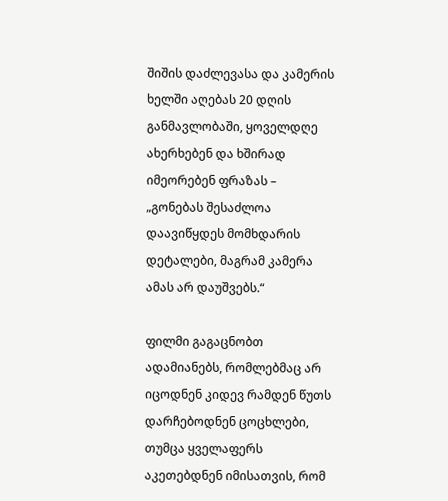შიშის დაძლევასა და კამერის ხელში აღებას 20 დღის განმავლობაში, ყოველდღე ახერხებენ და ხშირად იმეორებენ ფრაზას – „გონებას შესაძლოა დაავიწყდეს მომხდარის დეტალები, მაგრამ კამერა ამას არ დაუშვებს.“

ფილმი გაგაცნობთ ადამიანებს, რომლებმაც არ იცოდნენ კიდევ რამდენ წუთს დარჩებოდნენ ცოცხლები, თუმცა ყველაფერს აკეთებდნენ იმისათვის, რომ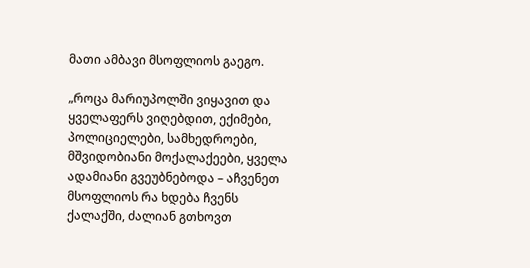მათი ამბავი მსოფლიოს გაეგო.

„როცა მარიუპოლში ვიყავით და ყველაფერს ვიღებდით, ექიმები, პოლიციელები, სამხედროები, მშვიდობიანი მოქალაქეები, ყველა ადამიანი გვეუბნებოდა – აჩვენეთ მსოფლიოს რა ხდება ჩვენს ქალაქში, ძალიან გთხოვთ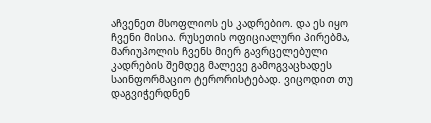აჩვენეთ მსოფლიოს ეს კადრებიო. და ეს იყო ჩვენი მისია. რუსეთის ოფიციალური პირებმა, მარიუპოლის ჩვენს მიერ გავრცელებული კადრების შემდეგ მალევე გამოგვაცხადეს საინფორმაციო ტერორისტებად. ვიცოდით თუ დაგვიჭერდნენ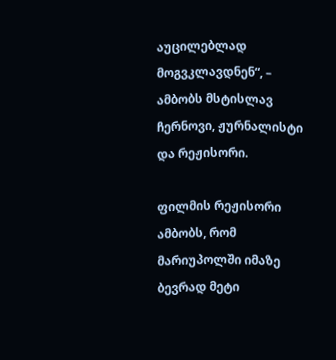აუცილებლად მოგვკლავდნენ“, – ამბობს მსტისლავ ჩერნოვი, ჟურნალისტი და რეჟისორი.

ფილმის რეჟისორი ამბობს, რომ მარიუპოლში იმაზე ბევრად მეტი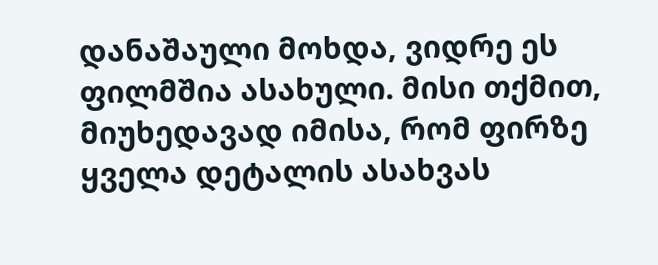დანაშაული მოხდა, ვიდრე ეს ფილმშია ასახული. მისი თქმით, მიუხედავად იმისა, რომ ფირზე ყველა დეტალის ასახვას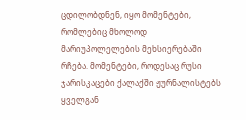ცდილობდნენ, იყო მომენტები, რომლებიც მხოლოდ მარიუპოლელების მეხსიერებაში რჩება. მომენტები, როდესაც რუსი ჯარისკაცები ქალაქში ჟურნალისტებს ყველგან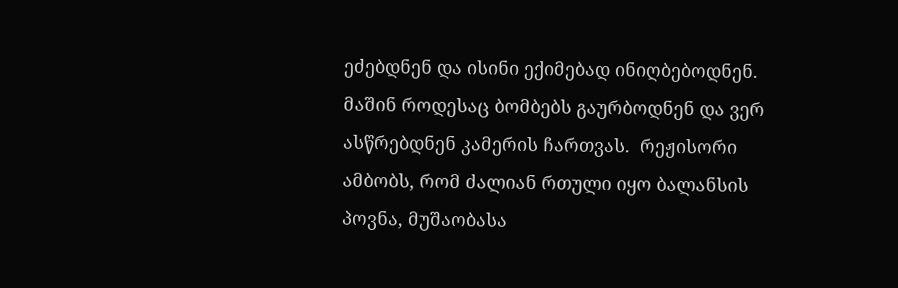ეძებდნენ და ისინი ექიმებად ინიღბებოდნენ. მაშინ როდესაც ბომბებს გაურბოდნენ და ვერ ასწრებდნენ კამერის ჩართვას.  რეჟისორი ამბობს, რომ ძალიან რთული იყო ბალანსის პოვნა, მუშაობასა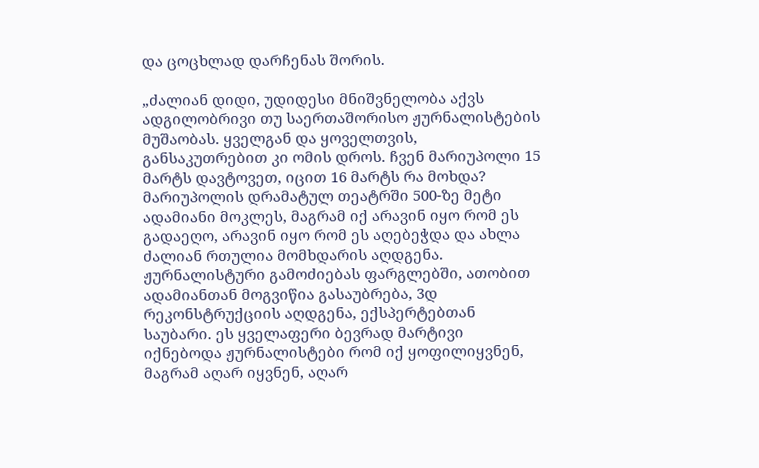და ცოცხლად დარჩენას შორის.

„ძალიან დიდი, უდიდესი მნიშვნელობა აქვს ადგილობრივი თუ საერთაშორისო ჟურნალისტების მუშაობას. ყველგან და ყოველთვის, განსაკუთრებით კი ომის დროს. ჩვენ მარიუპოლი 15 მარტს დავტოვეთ, იცით 16 მარტს რა მოხდა? მარიუპოლის დრამატულ თეატრში 500-ზე მეტი ადამიანი მოკლეს, მაგრამ იქ არავინ იყო რომ ეს გადაეღო, არავინ იყო რომ ეს აღებეჭდა და ახლა ძალიან რთულია მომხდარის აღდგენა. ჟურნალისტური გამოძიებას ფარგლებში, ათობით ადამიანთან მოგვიწია გასაუბრება, 3დ რეკონსტრუქციის აღდგენა, ექსპერტებთან საუბარი. ეს ყველაფერი ბევრად მარტივი იქნებოდა ჟურნალისტები რომ იქ ყოფილიყვნენ, მაგრამ აღარ იყვნენ, აღარ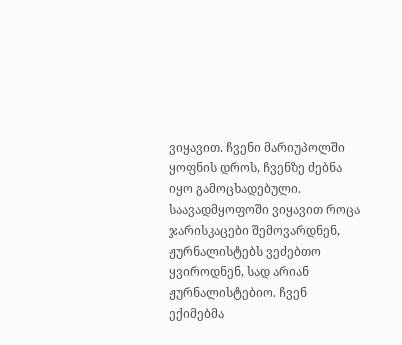ვიყავით. ჩვენი მარიუპოლში ყოფნის დროს, ჩვენზე ძებნა იყო გამოცხადებული. საავადმყოფოში ვიყავით როცა ჯარისკაცები შემოვარდნენ, ჟურნალისტებს ვეძებთო ყვიროდნენ, სად არიან ჟურნალისტებიო. ჩვენ ექიმებმა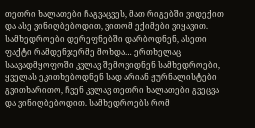თეთრი ხალათები ჩაგვაცვეს, მათ რიგებში ვიდექით და ასე ვინიღბებოდით, ვითომ ექიმები ვიყავით.  სამხედროები დერეფნებში დარბოდნენ, ასეთი ფაქტი რამდენჯერმე მოხდა… ერთხელაც საავადმყოფოში კვლავ შემოვიდნენ სამხედროები, ყველას ეკითხებოდნენ სად არიან ჟურნალისტები გვითხარითო, ჩვენ კვლავ თეთრი ხალათები გვეცვა და ვინიღბებოდით. სამხედროებს რომ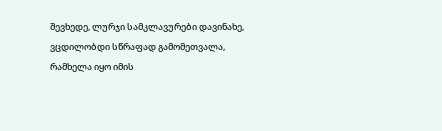შევხედე, ლურჯი სამკლავურები დავინახე, ვცდილობდი სწრაფად გამომეთვალა, რამხელა იყო იმის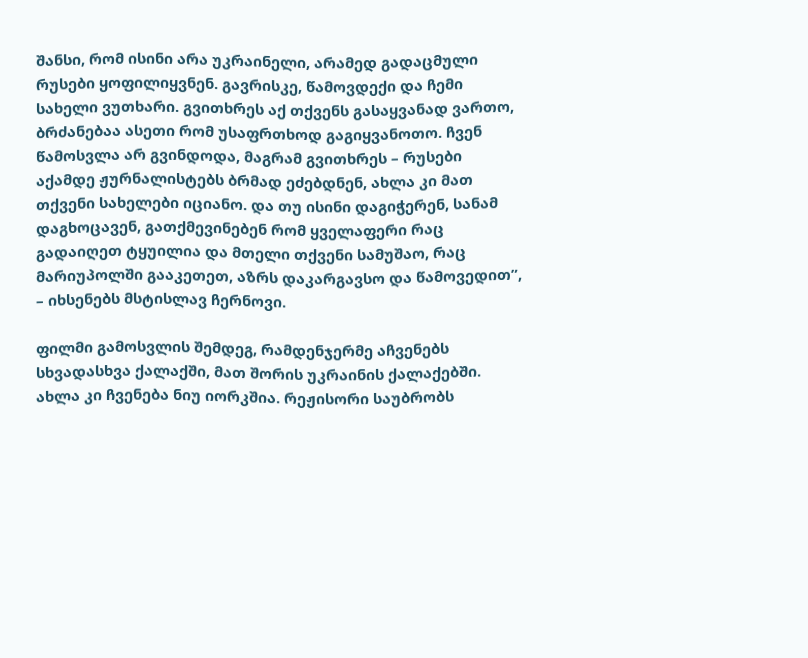შანსი, რომ ისინი არა უკრაინელი, არამედ გადაცმული რუსები ყოფილიყვნენ. გავრისკე, წამოვდექი და ჩემი სახელი ვუთხარი. გვითხრეს აქ თქვენს გასაყვანად ვართო, ბრძანებაა ასეთი რომ უსაფრთხოდ გაგიყვანოთო. ჩვენ წამოსვლა არ გვინდოდა, მაგრამ გვითხრეს – რუსები აქამდე ჟურნალისტებს ბრმად ეძებდნენ, ახლა კი მათ თქვენი სახელები იციანო. და თუ ისინი დაგიჭერენ, სანამ დაგხოცავენ, გათქმევინებენ რომ ყველაფერი რაც გადაიღეთ ტყუილია და მთელი თქვენი სამუშაო, რაც მარიუპოლში გააკეთეთ, აზრს დაკარგავსო და წამოვედით”, – იხსენებს მსტისლავ ჩერნოვი.

ფილმი გამოსვლის შემდეგ, რამდენჯერმე აჩვენებს სხვადასხვა ქალაქში, მათ შორის უკრაინის ქალაქებში. ახლა კი ჩვენება ნიუ იორკშია. რეჟისორი საუბრობს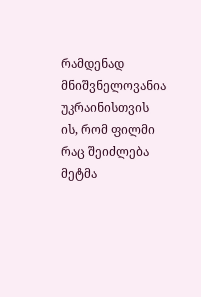რამდენად მნიშვნელოვანია უკრაინისთვის ის, რომ ფილმი რაც შეიძლება მეტმა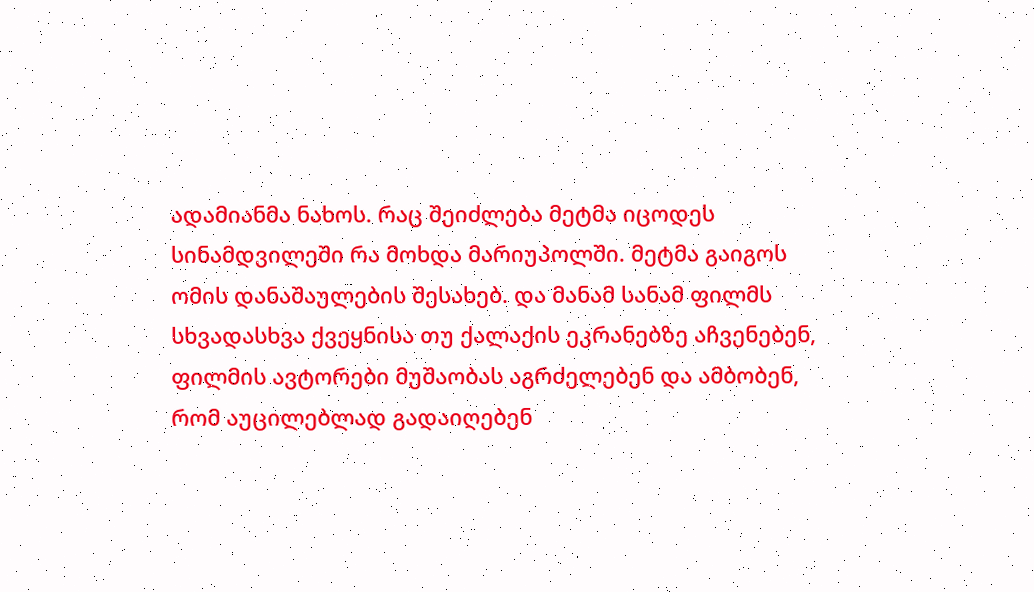ადამიანმა ნახოს. რაც შეიძლება მეტმა იცოდეს სინამდვილეში რა მოხდა მარიუპოლში. მეტმა გაიგოს ომის დანაშაულების შესახებ. და მანამ სანამ ფილმს სხვადასხვა ქვეყნისა თუ ქალაქის ეკრანებზე აჩვენებენ, ფილმის ავტორები მუშაობას აგრძელებენ და ამბობენ, რომ აუცილებლად გადაიღებენ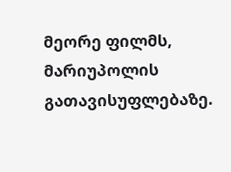მეორე ფილმს, მარიუპოლის გათავისუფლებაზე.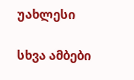უახლესი

სხვა ამბები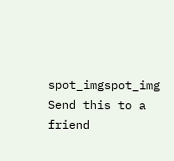spot_imgspot_img
Send this to a friend